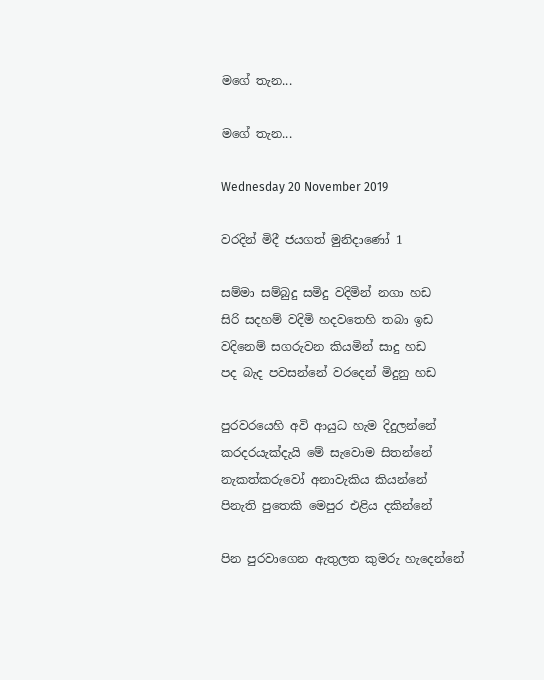මගේ තැන...

මගේ තැන...

Wednesday 20 November 2019

වරදින් මිදී ජයගත් මුනිදාණෝ 1

සම්මා සම්බුදු සමිදු වදිමින් නගා හඩ
සිරි සදහම් වදිමි හදවතෙහි තබා ඉඩ
වදිනෙම් සගරුවන කියමින් සාදු හඩ
පද බැද පවසන්නේ වරදෙන් මිදුනු හඩ

පුරවරයෙහි අවි ආයුධ හැම දිදුලන්නේ
කරදරයැක්දැයි මේ සැවොම සිතන්නේ
නැකත්කරුවෝ අනාවැකිය කියන්නේ
පිනැති පුතෙකි මෙපුර එළිය දකින්නේ

පින පුරවාගෙන ඇතුලත කුමරු හැදෙන්නේ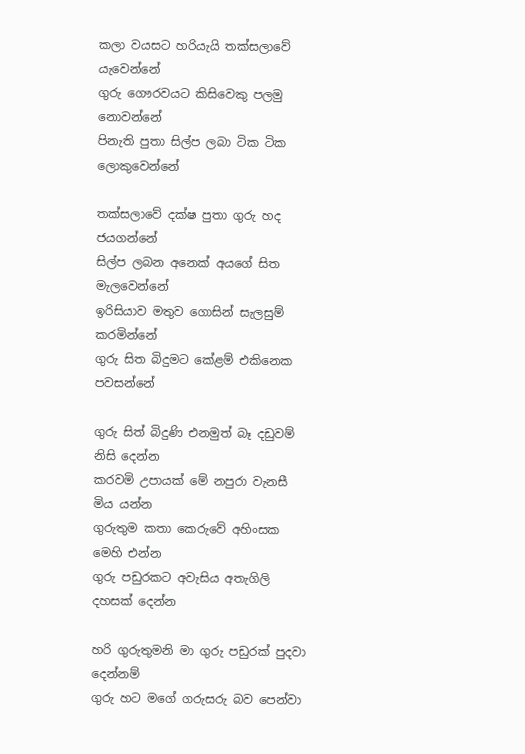කලා වයසට හරියැයි තක්සලාවේ යැවෙන්නේ
ගුරු ගෞරවයට කිසිවෙකු පලමු නොවන්නේ
පිනැති පුතා සිල්ප ලබා ටික ටික ලොකුවෙන්නේ

තක්සලාවේ දක්ෂ පුතා ගුරු හද ජයගන්නේ
සිල්ප ලබන අනෙක් අයගේ සිත මැලවෙන්නේ
ඉරිසියාව මතුව ගොසින් සැලසුම් කරමින්නේ
ගුරු සිත බිදුමට කේළම් එකිනෙක පවසන්නේ

ගුරු සිත් බිදුණි එනමුත් බෑ දඩුවම් නිසි දෙන්න
කරවමි උපායක් මේ නපුරා වැනසී මිය යන්න
ගුරුතුම කතා කෙරුවේ අහිංසක මෙහි එන්න
ගුරු පඩුරකට අවැසිය අතැගිලි දහසක් දෙන්න

හරි ගුරුතුමනි මා ගුරු පඩුරක් පුදවා දෙන්නම්
ගුරු හට මගේ ගරුසරු බව පෙන්වා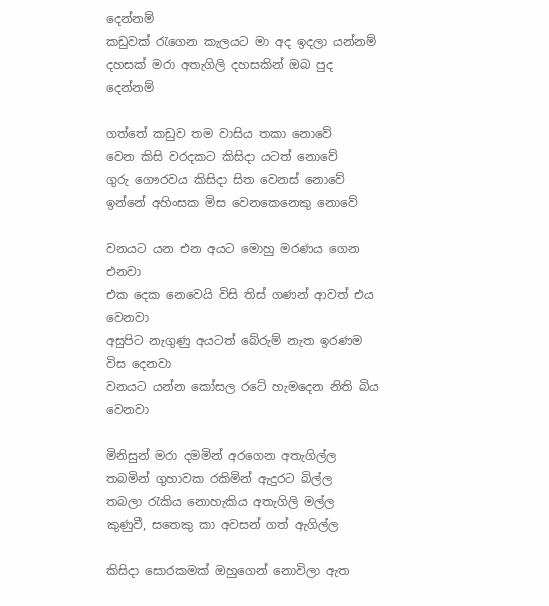දෙන්නම්
කඩුවක් රැගෙන කැලයට මා අද ඉදලා යන්නම්
දහසක් මරා අතැගිලි දහසකින් ඔබ පුද දෙන්නම්

ගත්තේ කඩුව තම වාසිය තකා නොවේ
වෙන කිසි වරදකට කිසිදා යටත් නොවේ
ගුරු ගෞරවය කිසිදා සිත වෙනස් නොවේ
ඉන්නේ අහිංසක මිස වෙනකෙනෙකු නොවේ

වනයට යන එන අයට මොහු මරණය ගෙන එනවා
එක දෙක නෙවෙයි විසි තිස් ගණන් ආවත් එය වෙනවා
අසුපිට නැගුණු අයටත් බේරුම් නැත ඉරණම විස දෙනවා
වනයට යන්න කෝසල රටේ හැමදෙන නිති බිය වෙනවා

මිනිසුන් මරා දමමින් අරගෙන අතැගිල්ල
තබමින් ගුහාවක රකිමින් ඇදුරට බිල්ල
තබලා රැකිය නොහැකිය අතැගිලි මල්ල
කුණුවී, සතෙකු කා අවසන් ගත් ඇගිල්ල

කිසිදා සොරකමක් ඔහුගෙන් නොවිලා ඇත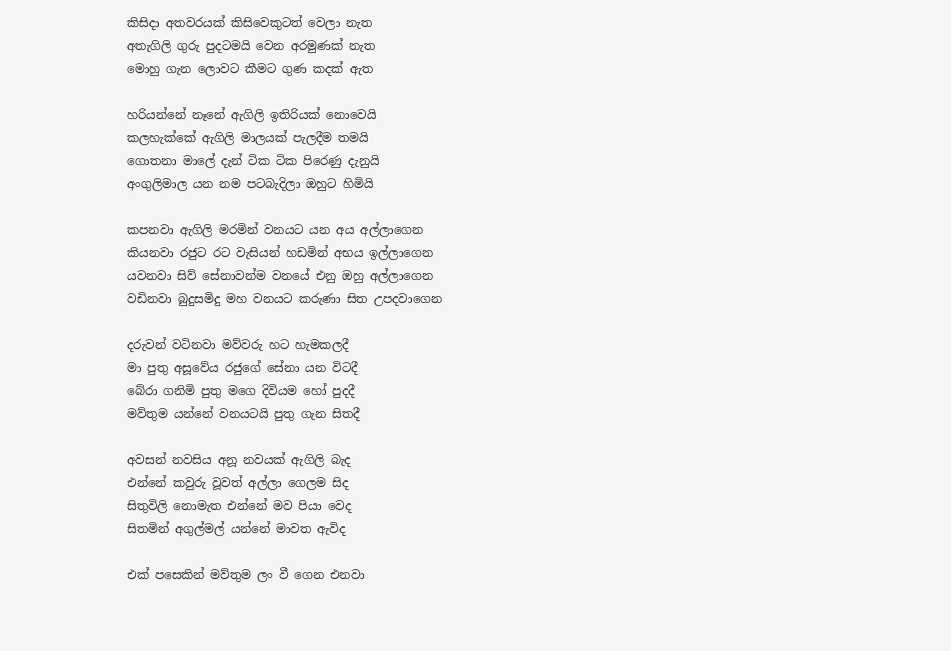කිසිදා අතවරයක් කිසිවෙකුටත් වෙලා නැත
අතැගිලි ගුරු පුදටමයි වෙන අරමුණක් නැත
මොහු ගැන ලොවට කීමට ගුණ කදක් ඇත

හරියන්නේ නෑනේ ඇගිලි ඉතිරියක් නොවෙයි
කලහැක්කේ ඇගිලි මාලයක් පැලදීම තමයි
ගොතනා මාලේ දැන් ටික ටික පිරෙණු දැනුයි
අංගුලිමාල යන නම පටබැදිලා ඔහුට හිමියි

කපනවා ඇගිලි මරමින් වනයට යන අය අල්ලාගෙන
කියනවා රජුට රට වැසියන් හඩමින් අභය ඉල්ලාගෙන
යවනවා සිව් සේනාවන්ම වනයේ එනු ඔහු අල්ලාගෙන
වඩිනවා බුදුසමිදු මහ වනයට කරුණා සිත උපදවාගෙන

දරුවන් වටිනවා මව්වරු හට හැමකලදී
මා පුතු අසූවේය රජුගේ සේනා යන විටදී
බේරා ගනිමි පුතු මගෙ දිවියම හෝ පුදදී
මව්තුම යන්නේ වනයටයි පුතු ගැන සිතදී

අවසන් නවසිය අනූ නවයක් ඇගිලි බැද
එන්නේ කවුරු වූවත් අල්ලා ගෙලම සිද
සිතුවිලි නොමැත එන්නේ මව පියා වෙද
සිතමින් අගුල්මල් යන්නේ මාවත ඇවිද

එක් පසෙකින් මව්තුම ලං වී ගෙන එනවා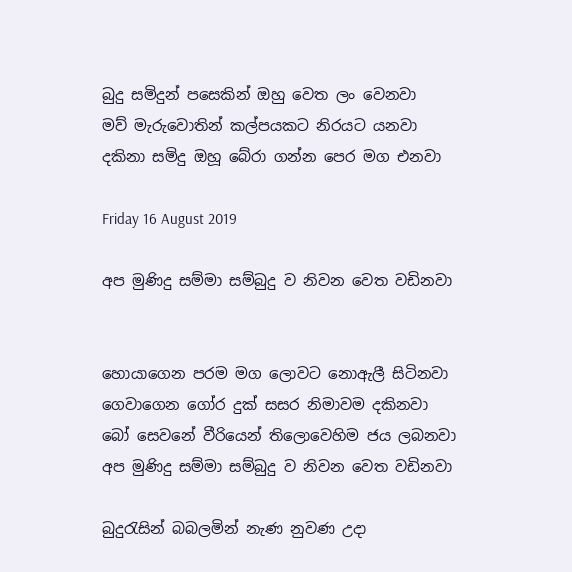බුදු සමිදුන් පසෙකින් ඔහු වෙත ලං වෙනවා
මව් මැරුවොතින් කල්පයකට නිරයට යනවා
දකිනා සමිදු ඔහූ බේරා ගන්න පෙර මග එනවා

Friday 16 August 2019

අප මුණිදු සම්මා සම්බුදු ව නිවන වෙත වඩිනවා


හොයාගෙන පරම මග ලොවට නොඇලී සිටිනවා
ගෙවාගෙන ගෝර දුක් සසර නිමාවම දකිනවා
බෝ සෙවනේ වීරියෙන් තිලොවෙහිම ජය ලබනවා
අප මුණිදු සම්මා සම්බුදු ව නිවන වෙත වඩිනවා

බුදුරැසින් බබලමින් නැණ නුවණ උදා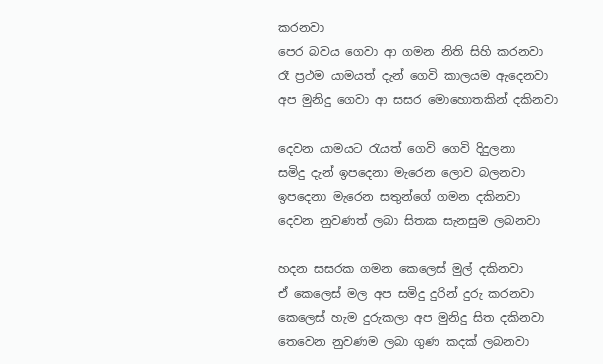කරනවා
පෙර බවය ගෙවා ආ ගමන නිති සිහි කරනවා
රෑ ප්‍රථම යාමයත් දැන් ගෙවි කාලයම ඇදෙනවා
අප මුනිදු ගෙවා ආ සසර මොහොතකින් දකිනවා

දෙවන යාමයට රැයත් ගෙවි ගෙවි දිදුලනා
සමිදු දැන් ඉපදෙනා මැරෙන ලොව බලනවා
ඉපදෙනා මැරෙන සතුන්ගේ ගමන දකිනවා
දෙවන නුවණත් ලබා සිතක සැනසුම ලබනවා

හදන සසරක ගමන කෙලෙස් මුල් දකිනවා
ඒ කෙලෙස් මල අප සමිදු දුරින් දුරු කරනවා
කෙලෙස් හැම දුරුකලා අප මුනිදු සිත දකිනවා
තෙවෙන නුවණම ලබා ගුණ කදක් ලබනවා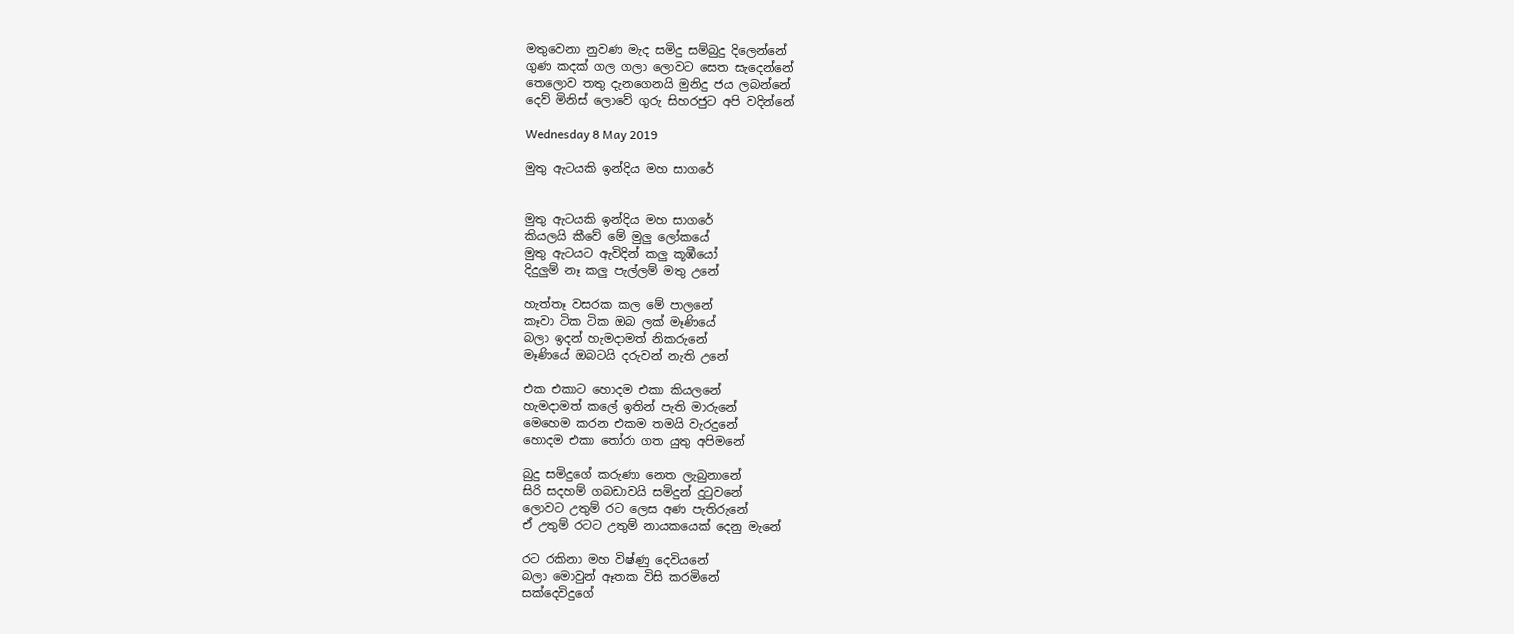මතුවෙනා නුවණ මැද සමිදු සම්බුදු දිලෙන්නේ
ගුණ කදක් ගල ගලා ලොවට සෙත සැදෙන්නේ
තෙලොව තතු දැනගෙනයි මුනිදු ජය ලබන්නේ
දෙව් මිනිස් ලොවේ ගුරු සිහරජුට අපි වදින්නේ

Wednesday 8 May 2019

මුතු ඇටයකි ඉන්දිය මහ සාගරේ


මුතු ඇටයකි ඉන්දිය මහ සාගරේ
කියලයි කීවේ මේ මුලු ලෝකයේ
මුතු ඇටයට ඇවිදින් කලු කූඹීයෝ
දිදුලුම් නෑ කලු පැල්ලම් මතු උනේ

හැත්තෑ වසරක කල මේ පාලනේ
කෑවා ටික ටික ඔබ ලක් මෑණියේ
බලා ඉදන් හැමදාමත් නිකරුනේ
මෑණියේ ඔබටයි දරුවන් නැති උනේ

එක එකාට හොදම එකා කියලනේ
හැමදාමත් කලේ ඉතින් පැති මාරුනේ
මෙහෙම කරන එකම තමයි වැරදුනේ
හොදම එකා තෝරා ගත යුතු අපිමනේ

බුදු සමිදුගේ කරුණා නෙත ලැබුනානේ
සිරි සදහම් ගබඩාවයි සමිදුන් දුටුවනේ
ලොවට උතුම් රට ලෙස අණ පැතිරුනේ
ඒ උතුම් රටට උතුම් නායකයෙක් දෙනු මැනේ

රට රකිනා මහ විෂ්ණු දෙවියනේ
බලා මොවුන් ඈතක විසි කරමිනේ
සක්දෙවිදුගේ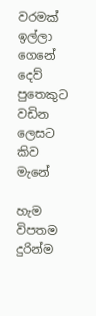වරමක් ඉල්ලා ගෙනේ
දෙව් පුතෙකුට වඩින ලෙසට කිව මැනේ

හැම විපතම දුරින්ම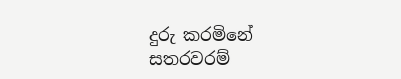දුරු කරමිනේ
සතරවරම්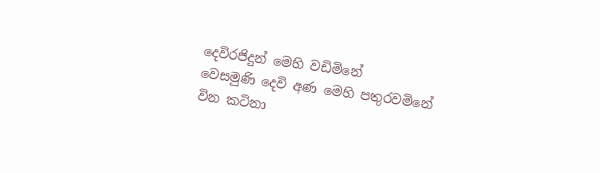දෙවිරජිදුන් මෙහි වඩිමිනේ
වෙසමුණි දෙවි අණ මෙහි පතුරවමිනේ
වින කටිනා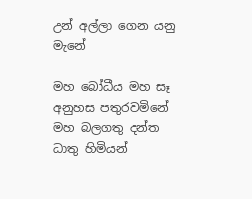උන් අල්ලා ගෙන යනු මැනේ

මහ බෝධීය මහ සෑ අනුහස පතුරවමිනේ
මහ බලගතු දන්ත ධාතු හිමියන්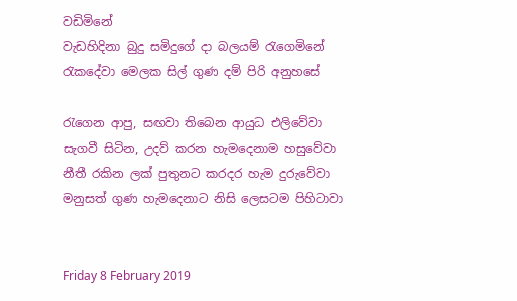වඩිමිනේ
වැඩහිදිනා බුදු සමිදුගේ දා බලයම් රැගෙමිනේ
රැකදේවා මෙලක සිල් ගුණ දම් පිරි අනුහසේ

රැගෙන ආපු, සඟවා තිබෙන ආයුධ එලිවේවා
සැගවී සිටින, උදව් කරන හැමදෙනාම හසුවේවා
නීතී රකින ලක් පුතුනට කරදර හැම දුරුවේවා
මනුසත් ගුණ හැමදෙනාට නිසි ලෙසටම පිහිටාවා


Friday 8 February 2019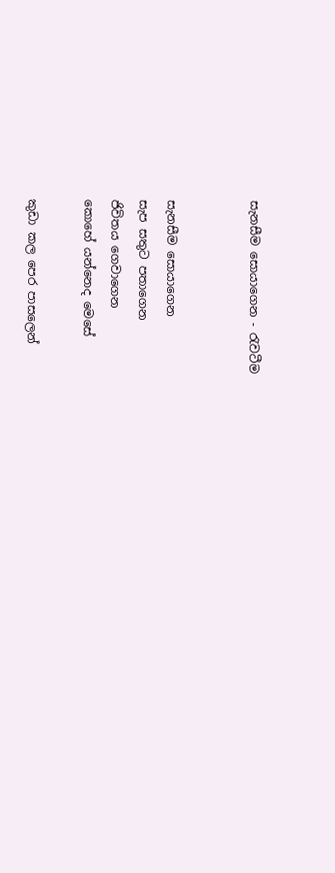සැනසීම සොයාගෙන - රැවටීම


සැනසීම සොයාගෙන
සැප සතුට පතාගෙන
ජිවිතය ගෙවාගෙන
කොහේ යන්නෙද මෙසේ

කුඩා කල පෙර පාසලෙන්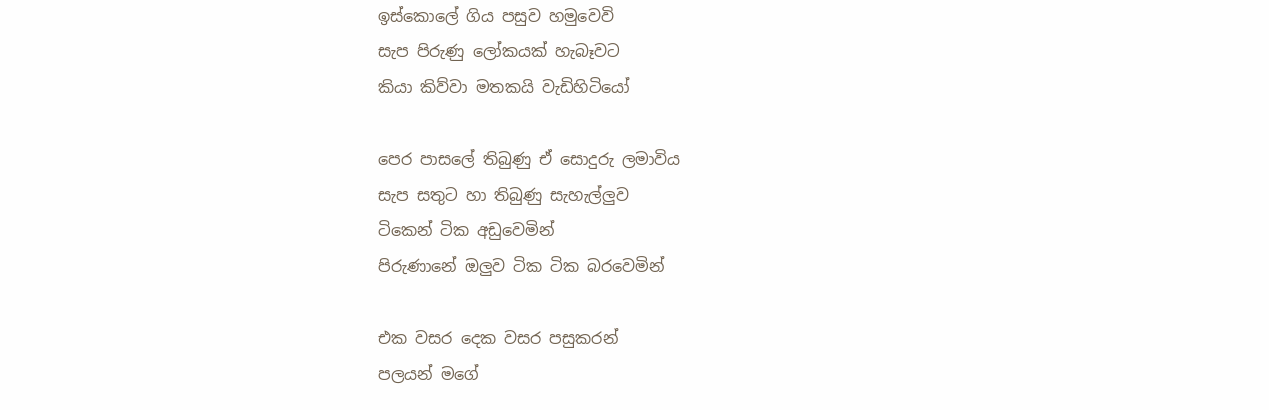ඉස්කොලේ ගිය පසුව හමුවෙවි
සැප පිරුණු ලෝකයක් හැබෑවට
කියා කිව්වා මතකයි වැඩිහිටියෝ

පෙර පාසලේ තිබුණු ඒ සොදුරු ලමාවිය
සැප සතුට හා තිබුණු සැහැල්ලුව
ටිකෙන් ටික අඩුවෙමින්
පිරුණානේ ඔලුව ටික ටික බරවෙමින්

එක වසර දෙක වසර පසුකරන්
පලයන් මගේ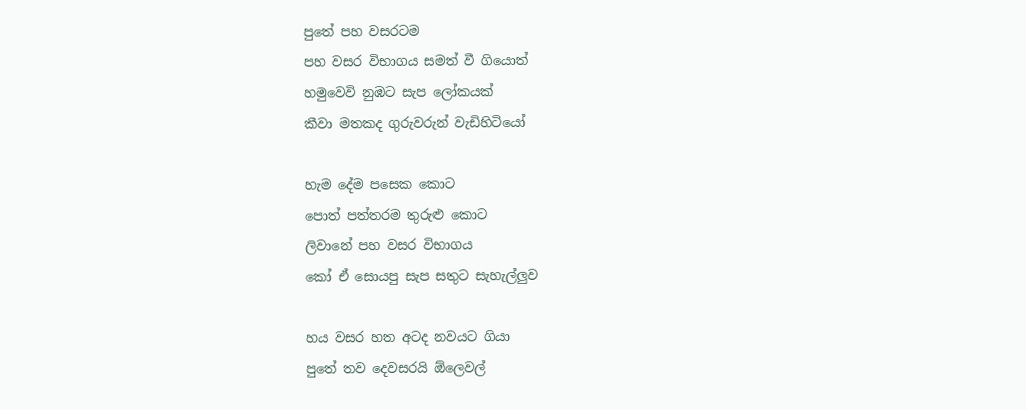පුතේ පහ වසරටම
පහ වසර විභාගය සමත් වී ගියොත්
හමුවෙවි නුඹට සැප ලෝකයක්
කීවා මතකද ගුරුවරුන් වැඩිහිටියෝ

හැම දේම පසෙක කොට
පොත් පත්තරම තුරුළු කොට
ලිවානේ පහ වසර විභාගය
කෝ ඒ සොයපු සැප සතුට සැහැල්ලුව

හය වසර හත අටද නවයට ගියා
පුතේ තව දෙවසරයි ඕලෙවල්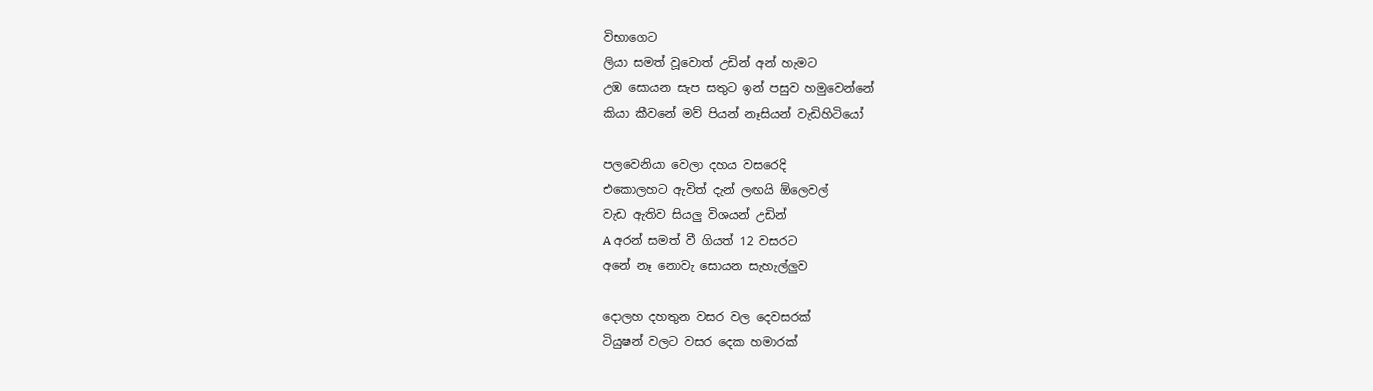විභාගෙට
ලියා සමත් වූවොත් උඩින් අන් හැමට
උඹ සොයන සැප සතුට ඉන් පසුව හමුවෙන්නේ
කියා කීවනේ මව් පියන් නෑසියන් වැඩිහිටියෝ

පලවෙනියා වෙලා දහය වසරෙදි
එකොලහට ඇවිත් දැන් ලඟයි ඕලෙවල්
වැඩ ඇතිව සියලු විශයන් උඩින්
A අරන් සමත් වී ගියත් 12 වසරට
අනේ නෑ නොවැ සොයන සැහැල්ලුව

දොලහ දහතුන වසර වල දෙවසරක්
ටියුෂන් වලට වසර දෙක හමාරක්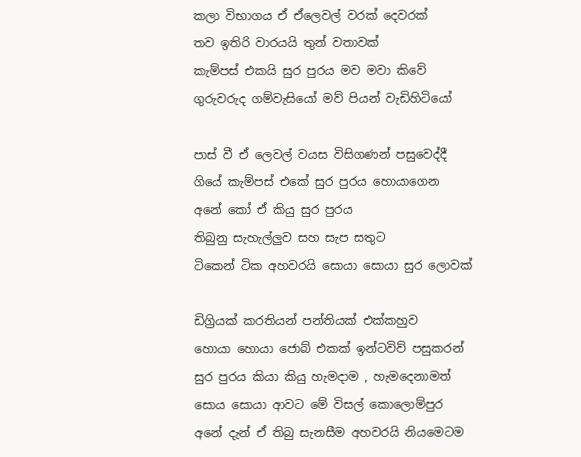කලා විභාගය ඒ ඒලෙවල් වරක් දෙවරක්
තව ඉතිරි වාරයයි තුන් වතාවක්
කැම්පස් එකයි සුර පුරය මව මවා කිවේ
ගුරුවරුද ගම්වැසියෝ මව් පියන් වැඩිහිටියෝ

පාස් වී ඒ ලෙවල් වයස විසිගණන් පසුවෙද්දී
ගියේ කැම්පස් එකේ සුර පුරය හොයාගෙන
අනේ කෝ ඒ කියු සුර පුරය
තිබුනු සැහැල්ලුව සහ සැප සතුට
ටිකෙන් ටික අහවරයි සොයා සොයා සුර ලොවක්

ඩිග්‍රියක් කරතියන් පන්තියක් එක්කහුව
හොයා හොයා ජොබ් එකක් ඉන්‍ටවිව් පසුකරන්
සුර පුරය කියා කියු හැමදාම , හැමදෙනාමත්
සොය සොයා ආවට මේ විසල් කොලොම්පුර
අනේ දැන් ඒ තිබු සැනසීම අහවරයි නියමෙටම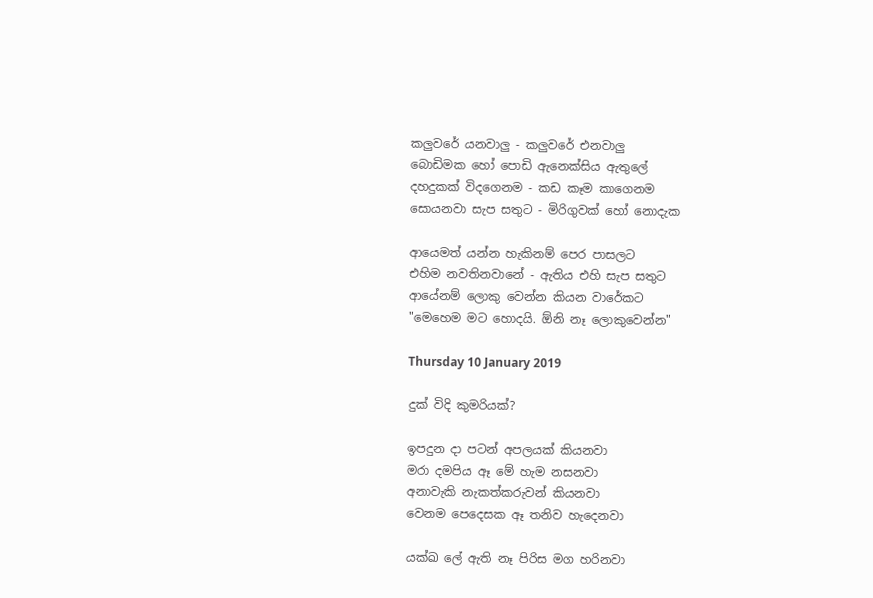කලුවරේ යනවාලු - කලුවරේ එනවාලු
බොඩිමක හෝ පොඩි ඇනෙක්සිය ඇතුලේ
දහදුකක් විදගෙනම - කඩ කෑම කාගෙනම
සොයනවා සැප සතුට - මිරිගුවක් හෝ නොදැක

ආයෙමත් යන්න හැකිනම් පෙර පාසලට
එහිම නවතිනවානේ - ඇතිය එහි සැප සතුට
ආයේනම් ලොකු වෙන්න කියන වාරේකට
"මෙහෙම මට හොදයි. ඕනි නෑ ලොකුවෙන්න"

Thursday 10 January 2019

දුක් විදි කුමරියක්?

ඉපදුන දා පටන් අපලයක් කියනවා
මරා දමපිය ඈ මේ හැම නසනවා
අනාවැකි නැකත්කරුවන් කියනවා
වෙනම පෙදෙසක ඈ තනිව හැදෙනවා

යක්ඛ ලේ ඇති නෑ පිරිස මග හරිනවා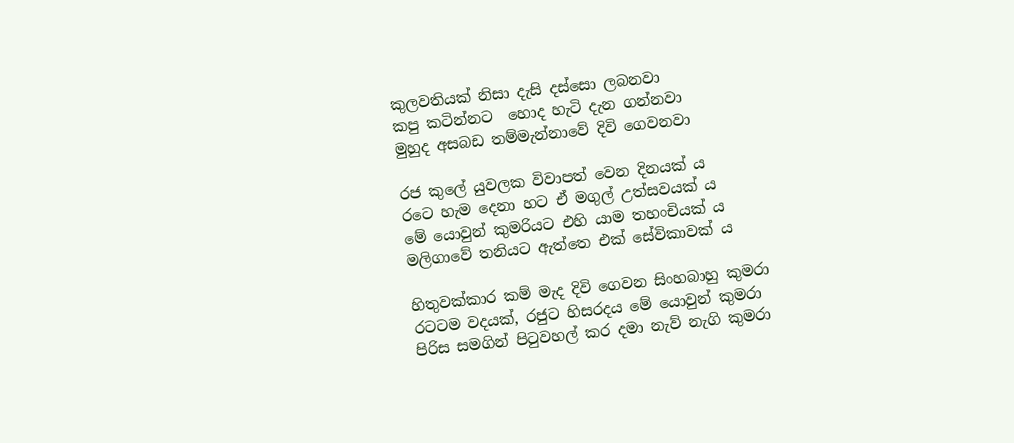කුලවතියක් නිසා දැසි දස්සො ලබනවා
කපු කටින්නට  හොද හැටි දැන ගන්නවා
මුහුද අසබඩ තම්මැන්නාවේ දිවි ගෙවනවා

රජ කුලේ යුවලක විවාපත් වෙන දිනයක්‍ ය
රටෙ හැම දෙනා හට ඒ මගුල් උත්සවයක් ය
මේ යොවුන් කුමරියට එහි යාම තහංචියක් ය
මලිගාවේ තනියට ඇත්තෙ එක් සේවිකාවක් ය

හිතුවක්කාර කම් මැද දිවි ගෙවන සිංහබාහු කුමරා
රටටම වදයක්, රජුට හිසරදය මේ යොවුන් කුමරා
පිරිස සමගින් පිටුවහල් කර දමා නැව් නැගි කුමරා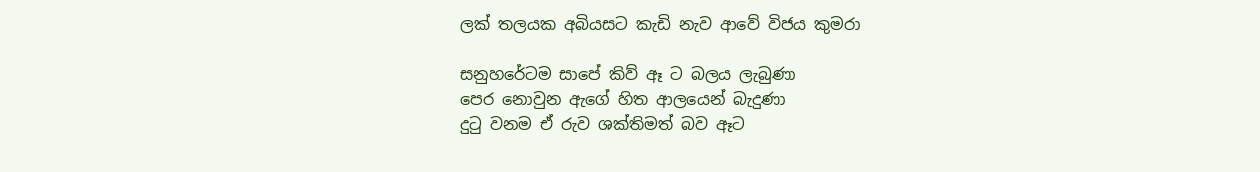ලක් තලයක අබියසට කැඩි නැව ආවේ විජය කුමරා

සනුහරේටම සාපේ කිව් ඈ ට බලය ලැබුණා
පෙර නොවුන ඇගේ හිත ආලයෙන් බැදුණා
දුටු වනම ඒ රුව ශක්තිමත් බව ඈට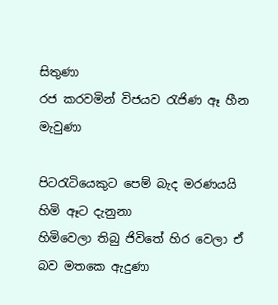සිතුණා
රජ කරවමින් විජයව රැජිණ ඈ හීන මැවුණා

පිටරැටියෙකුට පෙම් බැද මරණයයි හිමි ඈට දැනුනා
හිමිවෙලා තිබු ජිවිතේ හිර වෙලා ඒ බව මතකෙ ඇදුණා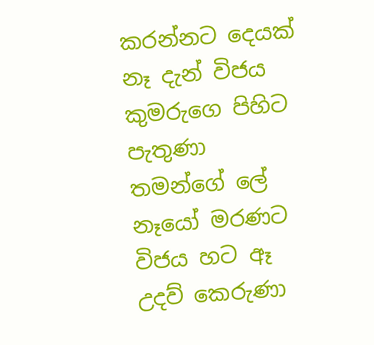කරන්නට දෙයක් නෑ දැන් විජය කුමරුගෙ පිහිට පැතුණා
තමන්ගේ ලේ නෑයෝ මරණට විජය හට ඈ උදව් කෙරුණා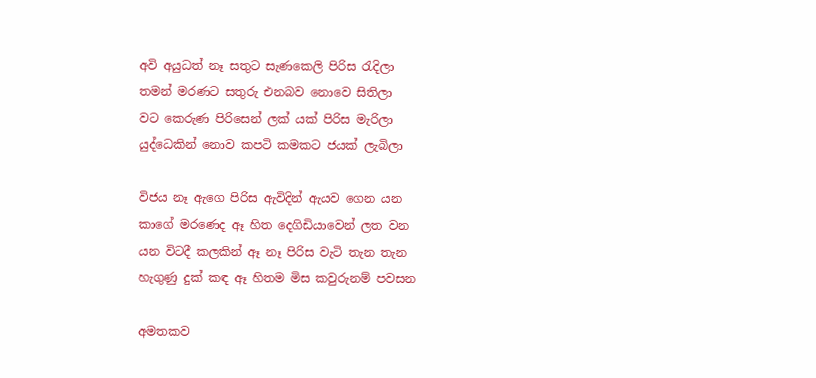අවි අයුධත් නෑ සතුට සැණකෙලි පිරිස රැදිලා
තමන් මරණට සතුරු එනබව නොවෙ සිතිලා
වට කෙරුණ පිරිසෙන් ලක් යක් පිරිස මැරිලා
යුද්ධෙකින් නොව කපටි කමකට ජයක් ලැබිලා

විජය නෑ ඇගෙ පිරිස ඇවිදින් ඇයව ගෙන යන
කාගේ මරණෙද ඈ හිත දෙගිඩියාවෙන් ලත වන
යන විටදී කලකින් ඈ නෑ පිරිස වැටි තැන තැන
හැගුණු දුක් කඳ ඈ හිතම මිස කවුරුනම් පවසන

අමතකව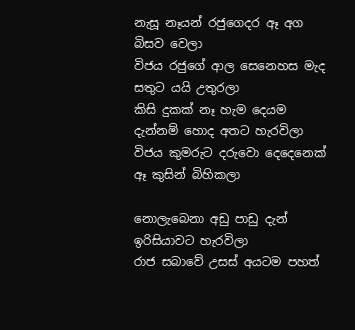නැසූ නෑයන් රජුගෙදර ඈ අග බිසව වෙලා
විජය රජුගේ ආල සෙනෙහස මැද සතුට යයි උතුරලා
කිසි දුකක් නෑ හැම දෙයම දැන්නම් හොද අතට හැරවිලා
විජය කුමරුට දරුවො දෙදෙනෙක් ඈ කුසින් බිහිකලා

නොලැබෙනා අඩු පාඩු දැන් ඉරිසියාවට හැරවිලා
රාජ සබාවේ උසස් අයටම පහත්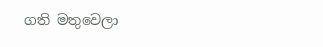ගති මතුවෙලා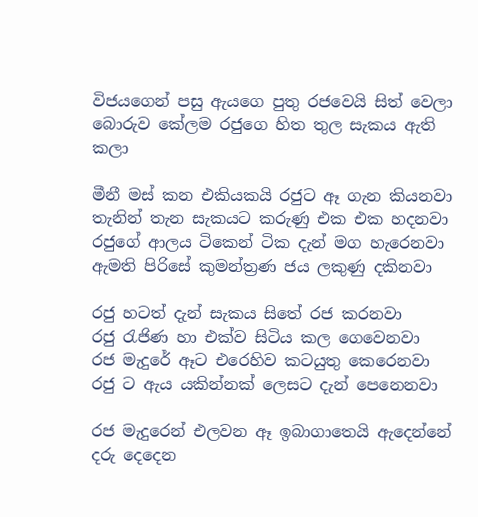විජයගෙන් පසු ඇයගෙ පුතු රජවෙයි සිත් වෙලා
බොරුව කේලම රජුගෙ හිත තුල සැකය ඇති කලා

මීනී මස් කන එකියකයි රජුට ඈ ගැන කියනවා
තැනින් තැන සැකයට කරුණු එක එක හදනවා
රජුගේ ආලය ටිකෙන් ටික දැන් මග හැරෙනවා
ඇමති පිරිසේ කුමන්ත්‍රණ ජය ලකුණු දකිනවා

රජු හටත් දැන් සැකය සිතේ රජ කරනවා
රජු රැජිණ හා එක්ව සිටිය කල ගෙවෙනවා
රජ මැදුරේ ඈට එරෙහිව කටයුතු කෙරෙනවා
රජු ට ඇය යකින්නක් ලෙසට දැන් පෙනෙනවා

රජ මැදුරෙන් එලවන ඈ ඉබාගාතෙයි ඇදෙන්නේ
දරු දෙදෙන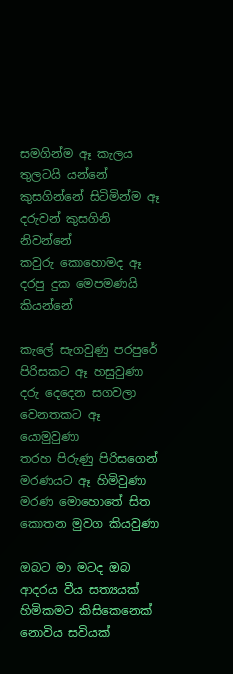සමගින්ම ඈ කැලය තුලටයි යන්නේ
කුසගින්නේ සිටිමින්ම ඈ දරුවන් කුසගිනි නිවන්නේ
කවුරු කොහොමද ඈ දරපු දුක මෙපමණයි කියන්නේ

කැලේ සැගවුණු පරපුරේ පිරිසකට ඈ හසුවුණා
දරු දෙදෙන සගවලා වෙනතකට ඈ යොමුවුණා
තරහ පිරුණු පිරිසගෙන් මරණයට ඈ හිමිවුණා
මරණ මොහොතේ සිත කොතන මුවග කියවුණා

ඔබට මා මටද ඔබ ආදරය වීය සත්‍යයක්
හිමිකමට කිසිකෙනෙක් නොවිය සවියක්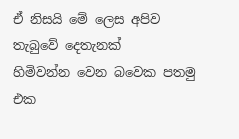ඒ නිසයි මේ ලෙස අපිව තැබුවේ දෙතැනක්
හිමිවන්න වෙන බවෙක පතමු එක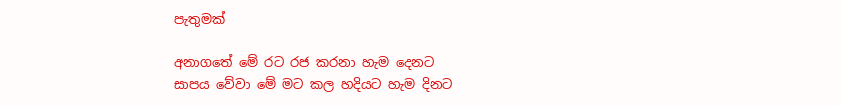පැතුමක්

අනාගතේ මේ රට රජ කරනා හැම දෙනට
සාපය වේවා මේ මට කල හදියට හැම දිනට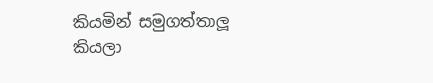කියමින් සමුගත්තාලූ කියලා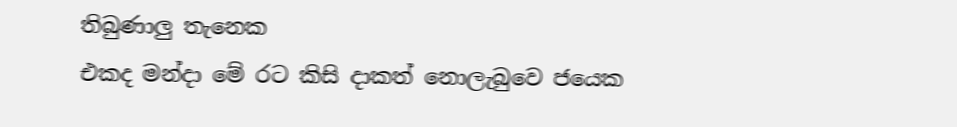තිබුණාලු තැනෙක
එකද මන්දා මේ රට කිසි දාකත් නොලැබුවෙ ජයෙක